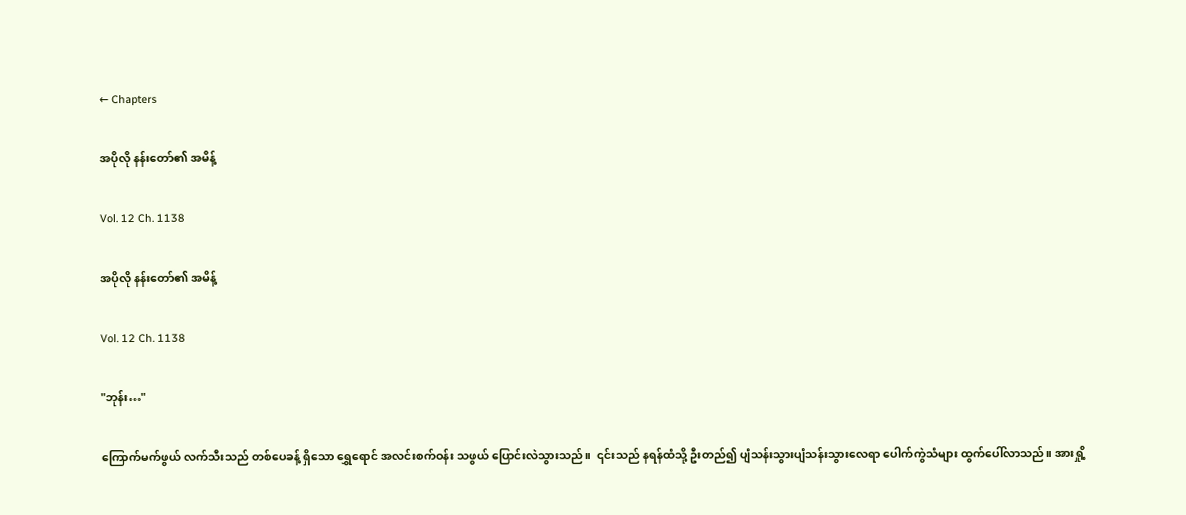← Chapters

အပိုလို နန်းတော်၏ အမိန့်

Vol. 12 Ch. 1138

အပိုလို နန်းတော်၏ အမိန့်

Vol. 12 Ch. 1138

"ဘုန်း…"

ကြောက်မက်ဖွယ် လက်သီးသည် တစ်ပေခန့် ရှိသော ရွှေရောင် အလင်းစက်ဝန်း သဖွယ် ပြောင်းလဲသွားသည်။  ၎င်းသည် နရန်ထံသို့ ဦးတည်၍ ပျံသန်းသွားပျံသန်းသွားလေရာ ပေါက်ကွဲသံများ ထွက်ပေါ်လာသည်။ အားရှို့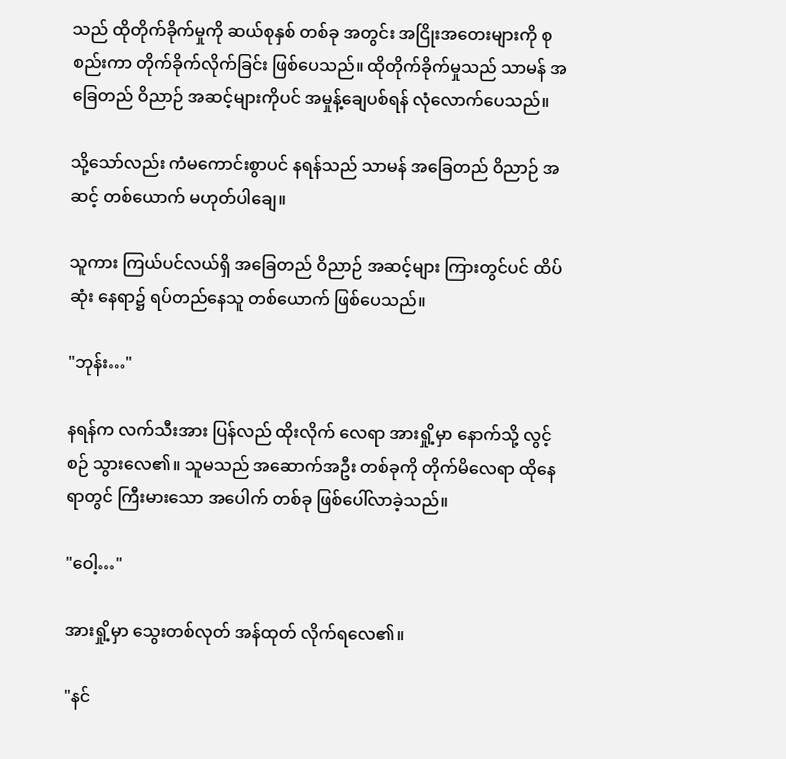သည် ထိုတိုက်ခိုက်မှုကို ဆယ်စုနှစ် တစ်ခု အတွင်း အငြိုးအတေးများကို စုစည်းကာ တိုက်ခိုက်လိုက်ခြင်း ဖြစ်ပေသည်။ ထိုတိုက်ခိုက်မှုသည် သာမန် အခြေတည် ဝိညာဉ် အဆင့်များကိုပင် အမှုန့်ချေပစ်ရန် လုံလောက်ပေသည်။

သို့သော်လည်း ကံမကောင်းစွာပင် နရန်သည် သာမန် အခြေတည် ဝိညာဉ် အဆင့် တစ်ယောက် မဟုတ်ပါချေ။

သူကား ကြယ်ပင်လယ်ရှိ အခြေတည် ဝိညာဉ် အဆင့်များ ကြားတွင်ပင် ထိပ်ဆုံး နေရာ၌ ရပ်တည်နေသူ တစ်ယောက် ဖြစ်ပေသည်။

"ဘုန်း…"

နရန်က လက်သီးအား ပြန်လည် ထိုးလိုက် လေရာ အားရှို့မှာ နောက်သို့ လွင့်စဉ် သွားလေ၏။ သူမသည် အဆောက်အဦး တစ်ခုကို တိုက်မိလေရာ ထိုနေရာတွင် ကြီးမားသော အပေါက် တစ်ခု ဖြစ်ပေါ်လာခဲ့သည်။

"ဝေါ့…"

အားရှို့မှာ သွေးတစ်လုတ် အန်ထုတ် လိုက်ရလေ၏။

"နင်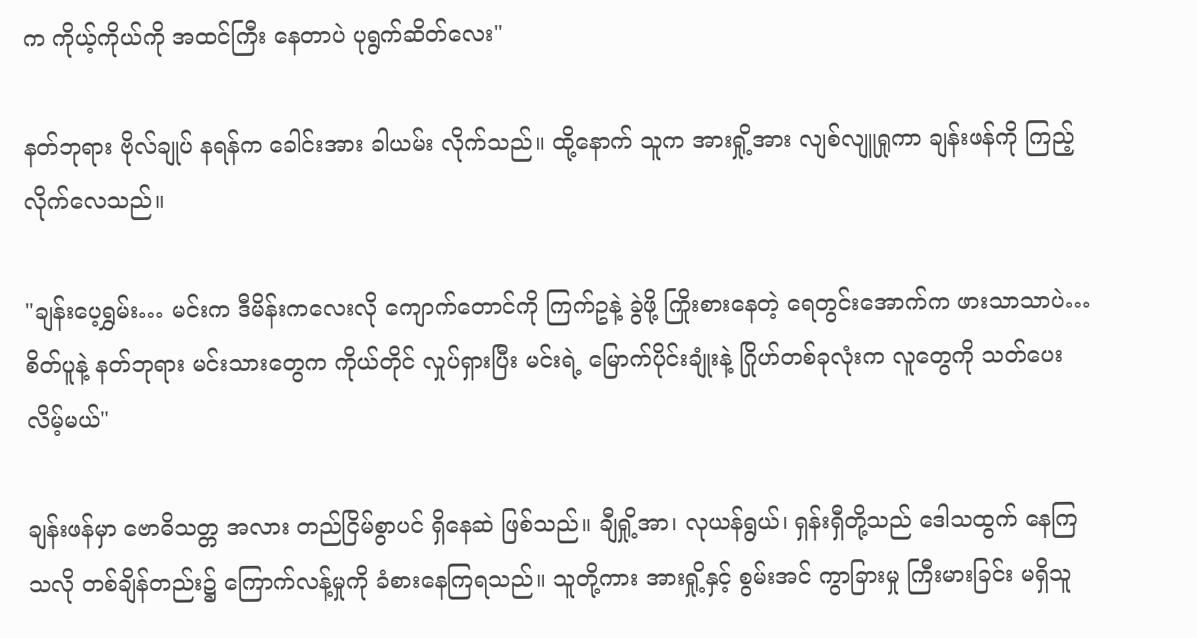က ကိုယ့်ကိုယ်ကို အထင်ကြီး နေတာပဲ ပုရွက်ဆိတ်လေး"

နတ်ဘုရား ဗိုလ်ချုပ် နရန်က ခေါင်းအား ခါယမ်း လိုက်သည်။ ထို့နောက် သူက အားရှို့အား လျစ်လျူရှုကာ ချန်းဖန်ကို ကြည့်လိုက်လေသည်။

"ချန်းပေ့ရွှမ်း… မင်းက ဒီမိန်းကလေးလို ကျောက်တောင်ကို ကြက်ဥနဲ့ ခွဲဖို့ ကြိုးစားနေတဲ့ ရေတွင်းအောက်က ဖားသာသာပဲ… စိတ်ပူနဲ့ နတ်ဘုရား မင်းသားတွေက ကိုယ်တိုင် လှုပ်ရှားပြီး မင်းရဲ့ မြောက်ပိုင်းချုံးနဲ့ ဂြိုဟ်တစ်ခုလုံးက လူတွေကို သတ်ပေးလိမ့်မယ်"

ချန်းဖန်မှာ ဗောဓိသတ္တ အလား တည်ငြိမ်စွာပင် ရှိနေဆဲ ဖြစ်သည်။ ချီရှို့အာ၊ လုယန်ရွယ်၊ ရှန်းရှီတို့သည် ဒေါသထွက် နေကြသလို တစ်ချိန်တည်း၌ ကြောက်လန့်မှုကို ခံစားနေကြရသည်။ သူတို့ကား အားရှို့နှင့် စွမ်းအင် ကွာခြားမှု ကြီးမားခြင်း မရှိသူ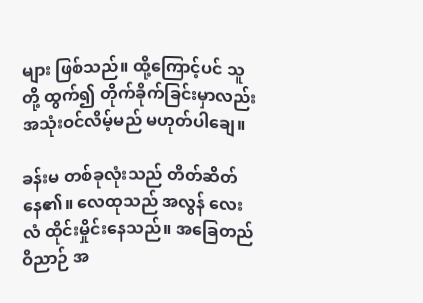များ ဖြစ်သည်။ ထို့ကြောင့်ပင် သူတို့ ထွက်၍ တိုက်ခိုက်ခြင်းမှာလည်း အသုံးဝင်လိမ့်မည် မဟုတ်ပါချေ။

ခန်းမ တစ်ခုလုံးသည် တိတ်ဆိတ်နေ၏။ လေထုသည် အလွန် လေးလံ ထိုင်းမှိုင်းနေသည်။ အခြေတည် ဝိညာဉ် အ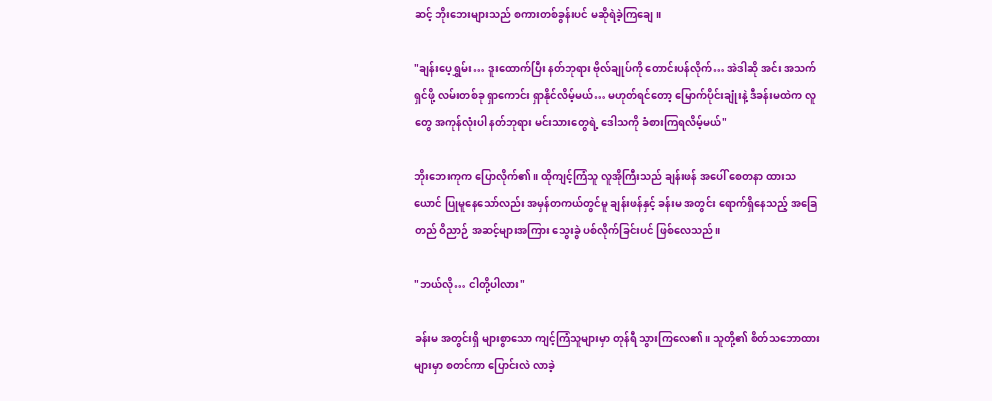ဆင့် ဘိုးဘေးများသည် စကားတစ်ခွန်းပင် မဆိုရဲခဲ့ကြချေ။

"ချန်းပေ့ရွှမ်း… ဒူးထောက်ပြီး နတ်ဘုရား ဗိုလ်ချုပ်ကို တောင်းပန်လိုက်… အဲဒါဆို အင်း အသက်ရှင်ဖို့ လမ်းတစ်ခု ရှာကောင်း ရှာနိုင်လိမ့်မယ်… မဟုတ်ရင်တော့ မြောက်ပိုင်းချုံးနဲ့ ဒီခန်းမထဲက လူတွေ အကုန်လုံးပါ နတ်ဘုရား မင်းသားတွေရဲ့ ဒေါသကို ခံစားကြရလိမ့်မယ်"

ဘိုးဘေးကုက ပြောလိုက်၏။ ထိုကျင့်ကြံသူ လူအိုကြီးသည် ချန်းဖန် အပေါ် စေတနာ ထားသယောင် ပြုမူနေသော်လည်း အမှန်တကယ်တွင်မူ ချန်းဖန်နှင့် ခန်းမ အတွင်း ရောက်ရှိနေသည့် အခြေတည် ဝိညာဉ် အဆင့်များအကြား သွေးခွဲ ပစ်လိုက်ခြင်းပင် ဖြစ်လေသည်။

"ဘယ်လို… ငါတို့ပါလား"

ခန်းမ အတွင်းရှိ များစွာသော ကျင့်ကြံသူများမှာ တုန်ရီ သွားကြလေ၏။ သူတို့၏ စိတ်သဘောထားများမှာ စတင်ကာ ပြောင်းလဲ လာခဲ့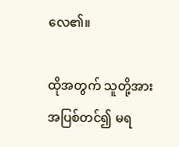လေ၏။

ထိုအတွက် သူတို့အား အပြစ်တင်၍ မရ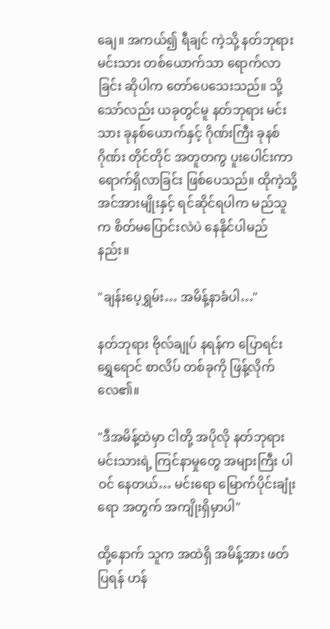ချေ။ အကယ်၍ ရီချင် ကဲ့သို့ နတ်ဘုရား မင်းသား တစ်ယောက်သာ ရောက်လာခြင်း ဆိုပါက တော်ပေသေးသည်။ သို့သော်လည်း ယခုတွင်မူ နတ်ဘုရား မင်းသား ခုနစ်ယောက်နှင့် ဂိုဏ်းကြီး ခုနစ်ဂိုဏ်း တိုင်တိုင် အတူတကွ ပူးပေါင်းကာ ရောက်ရှိလာခြင်း ဖြစ်ပေသည်။ ထိုကဲ့သို့ အင်အားမျိုးနှင့် ရင်ဆိုင်ရပါက မည်သူက စိတ်မပြောင်းလဲပဲ နေနိုင်ပါမည်နည်း။

"ချန်းပေ့ရွှမ်း… အမိန့်နာခံပါ…"

နတ်ဘုရား ဗိုလ်ချုပ် နရန်က ပြောရင်း ရွှေရောင် စာလိပ် တစ်ခုကို ဖြန့်လိုက်လေ၏။

"ဒီအမိန့်ထဲမှာ ငါတို့ အပိုလို နတ်ဘုရား မင်းသားရဲ့ ကြင်နာမှုတွေ အများကြီး ပါဝင် နေတယ်… မင်းရော မြောက်ပိုင်းချုံးရော အတွက် အကျိုးရှိမှာပါ"

ထို့နောက် သူက အထဲရှိ အမိန့်အား ဖတ်ပြရန် ဟန်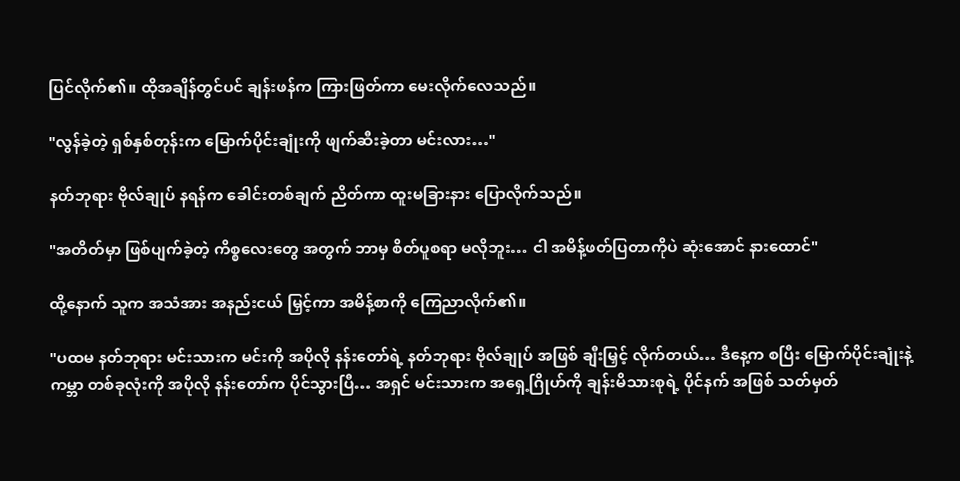ပြင်လိုက်၏။ ထိုအချိန်တွင်ပင် ချန်းဖန်က ကြားဖြတ်ကာ မေးလိုက်လေသည်။

"လွန်ခဲ့တဲ့ ရှစ်နှစ်တုန်းက မြောက်ပိုင်းချုံးကို ဖျက်ဆီးခဲ့တာ မင်းလား…"

နတ်ဘုရား ဗိုလ်ချုပ် နရန်က ခေါင်းတစ်ချက် ညိတ်ကာ ထူးမခြားနား ပြောလိုက်သည်။

"အတိတ်မှာ ဖြစ်ပျက်ခဲ့တဲ့ ကိစ္စလေးတွေ အတွက် ဘာမှ စိတ်ပူစရာ မလိုဘူး… ငါ အမိန့်ဖတ်ပြတာကိုပဲ ဆုံးအောင် နားထောင်"

ထို့နောက် သူက အသံအား အနည်းငယ် မြှင့်ကာ အမိန့်စာကို ကြေညာလိုက်၏။

"ပထမ နတ်ဘုရား မင်းသားက မင်းကို အပိုလို နန်းတော်ရဲ့ နတ်ဘုရား ဗိုလ်ချုပ် အဖြစ် ချီးမြှင့် လိုက်တယ်… ဒီနေ့က စပြီး မြောက်ပိုင်းချုံးနဲ့ ကမ္ဘာ တစ်ခုလုံးကို အပိုလို နန်းတော်က ပိုင်သွားပြီ… အရှင် မင်းသားက အရှေ့ဂြိုဟ်ကို ချန်းမိသားစုရဲ့ ပိုင်နက် အဖြစ် သတ်မှတ်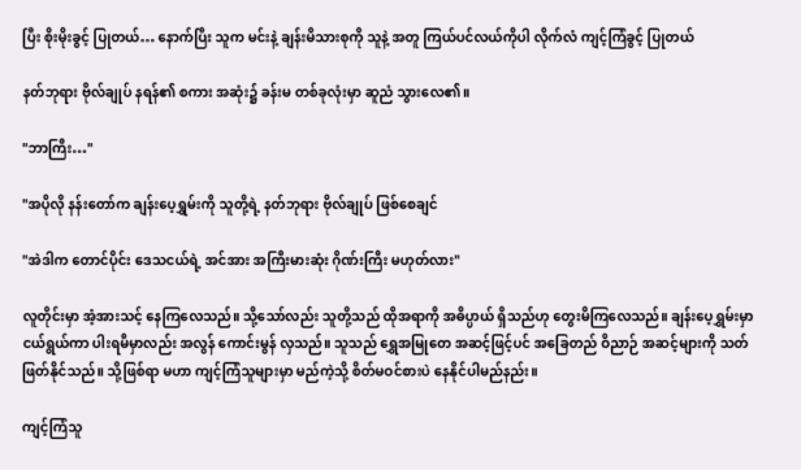ပြီး စိုးမိုးခွင့် ပြုတယ်… နောက်ပြီး သူက မင်းနဲ့ ချန်းမိသားစုကို သူနဲ့ အတူ ကြယ်ပင်လယ်ကိုပါ လိုက်လံ ကျင့်ကြံခွင့် ပြုတယ်

နတ်ဘုရား ဗိုလ်ချုပ် နရန်၏ စကား အဆုံး၌ ခန်းမ တစ်ခုလုံးမှာ ဆူညံ သွားလေ၏။

"ဘာကြီး…"

"အပိုလို နန်းတော်က ချန်းပေ့ရွှမ်းကို သူတို့ရဲ့ နတ်ဘုရား ဗိုလ်ချုပ် ဖြစ်စေချင်

"အဲဒါက တောင်ပိုင်း ဒေသငယ်ရဲ့ အင်အား အကြီးမားဆုံး ဂိုဏ်းကြီး မဟုတ်လား"

လူတိုင်းမှာ အံ့အားသင့် နေကြလေသည်။ သို့သော်လည်း သူတို့သည် ထိုအရာကို အဓိပ္ပာယ် ရှိသည်ဟု တွေးမိကြလေသည်။ ချန်းပေ့ရွှမ်းမှာ ငယ်ရွယ်ကာ ပါးရမီမှာလည်း အလွန် ကောင်းမွန် လှသည်။ သူသည် ရွှေအမြုတေ အဆင့်ဖြင့်ပင် အခြေတည် ဝိညာဉ် အဆင့်များကို သတ်ဖြတ်နိုင်သည်။ သို့ဖြစ်ရာ မဟာ ကျင့်ကြံသူများမှာ မည်ကဲ့သို့ စိတ်မဝင်စားပဲ နေနိုင်ပါမည်နည်း။

ကျင့်ကြံသူ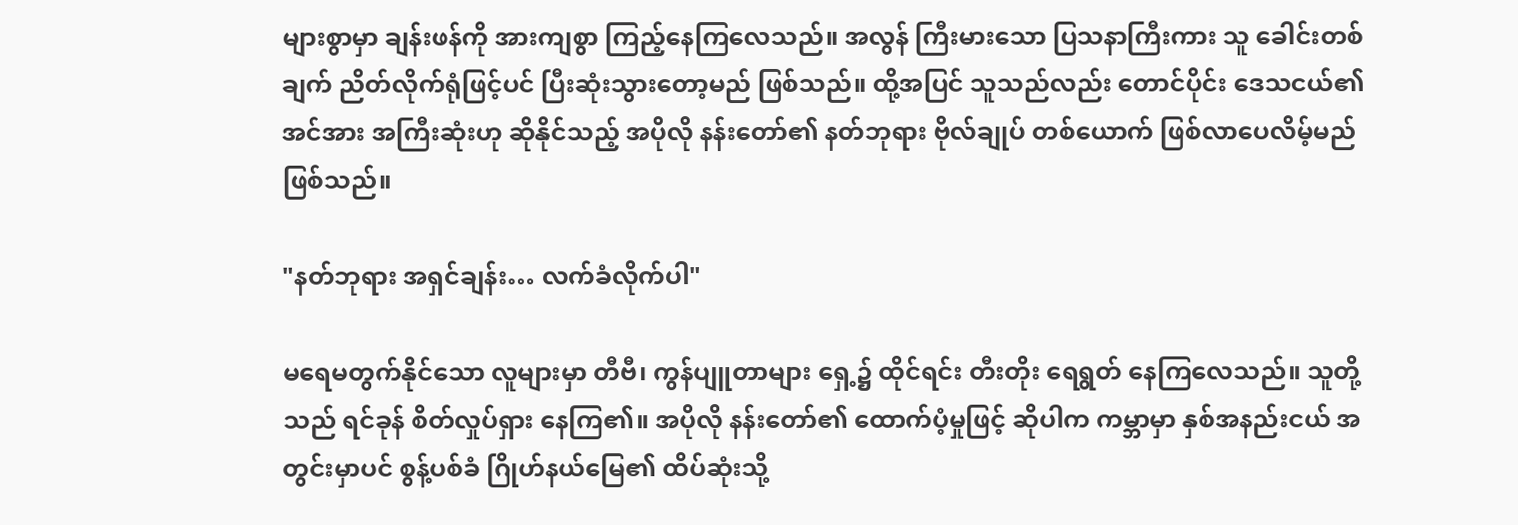များစွာမှာ ချန်းဖန်ကို အားကျစွာ ကြည့်နေကြလေသည်။ အလွန် ကြီးမားသော ပြသနာကြီးကား သူ ခေါင်းတစ်ချက် ညိတ်လိုက်ရုံဖြင့်ပင် ပြီးဆုံးသွားတော့မည် ဖြစ်သည်။ ထို့အပြင် သူသည်လည်း တောင်ပိုင်း ဒေသငယ်၏ အင်အား အကြီးဆုံးဟု ဆိုနိုင်သည့် အပိုလို နန်းတော်၏ နတ်ဘုရား ဗိုလ်ချုပ် တစ်ယောက် ဖြစ်လာပေလိမ့်မည် ဖြစ်သည်။

"နတ်ဘုရား အရှင်ချန်း… လက်ခံလိုက်ပါ"

မရေမတွက်နိုင်သော လူများမှာ တီဗီ၊ ကွန်ပျူတာများ ရှေ့၌ ထိုင်ရင်း တီးတိုး ရေရွတ် နေကြလေသည်။ သူတို့သည် ရင်ခုန် စိတ်လှုပ်ရှား နေကြ၏။ အပိုလို နန်းတော်၏ ထောက်ပံ့မှုဖြင့် ဆိုပါက ကမ္ဘာမှာ နှစ်အနည်းငယ် အတွင်းမှာပင် စွန့်ပစ်ခံ ဂြိုဟ်နယ်မြေ၏ ထိပ်ဆုံးသို့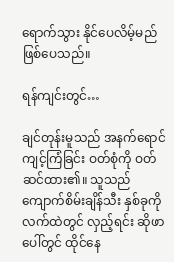ရောက်သွား နိုင်ပေလိမ့်မည် ဖြစ်ပေသည်။

ရန်ကျင်းတွင်…

ချင်တုန်းမူသည် အနက်ရောင် ကျင့်ကြံခြင်း ဝတ်စုံကို ဝတ်ဆင်ထား၏။ သူသည် ကျောက်စိမ်းချိန်သီး နှစ်ခုကို လက်ထဲတွင် လှည့်ရင်း ဆိုဖာပေါ်တွင် ထိုင်နေ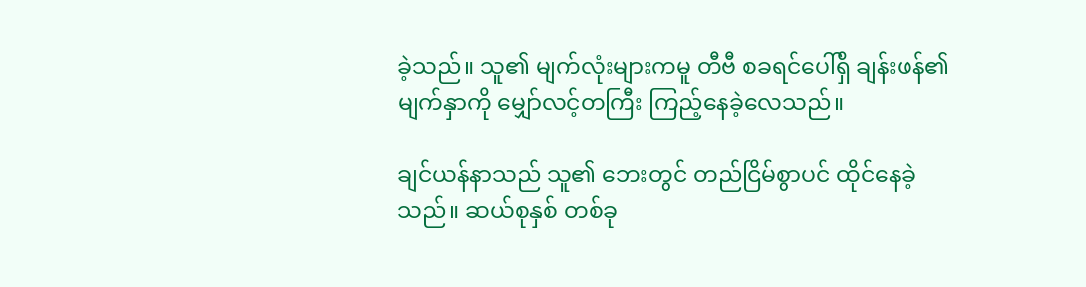ခဲ့သည်။ သူ၏ မျက်လုံးများကမူ တီဗီ စခရင်ပေါ်ရှိ ချန်းဖန်၏ မျက်နှာကို မျှော်လင့်တကြီး ကြည့်နေခဲ့လေသည်။

ချင်ယန်နာသည် သူ၏ ဘေးတွင် တည်ငြိမ်စွာပင် ထိုင်နေခဲ့သည်။ ဆယ်စုနှစ် တစ်ခု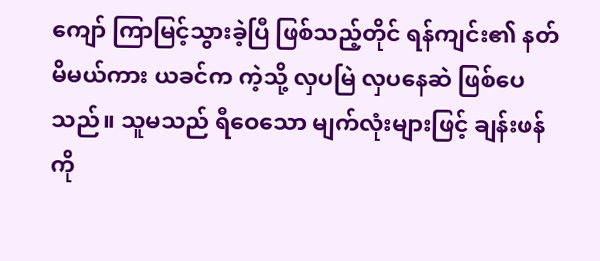ကျော် ကြာမြင့်သွားခဲ့ပြီ ဖြစ်သည့်တိုင် ရန်ကျင်း၏ နတ်မိမယ်ကား ယခင်က ကဲ့သို့ လှပမြဲ လှပနေဆဲ ဖြစ်ပေသည်။ သူမသည် ရီဝေသော မျက်လုံးများဖြင့် ချန်းဖန်ကို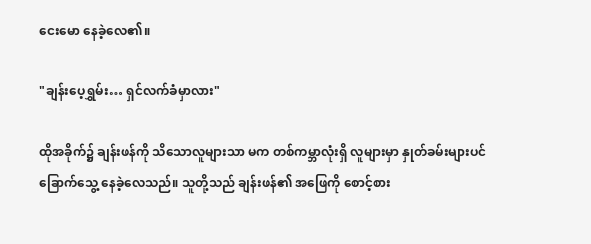ငေးမော နေခဲ့လေ၏။

"ချန်းပေ့ရွှမ်း… ရှင်လက်ခံမှာလား"

ထိုအခိုက်၌ ချန်းဖန်ကို သိသောလူများသာ မက တစ်ကမ္ဘာလုံးရှိ လူများမှာ နှုတ်ခမ်းများပင် ခြောက်သွေ့ နေခဲ့လေသည်။ သူတို့သည် ချန်းဖန်၏ အဖြေကို စောင့်စား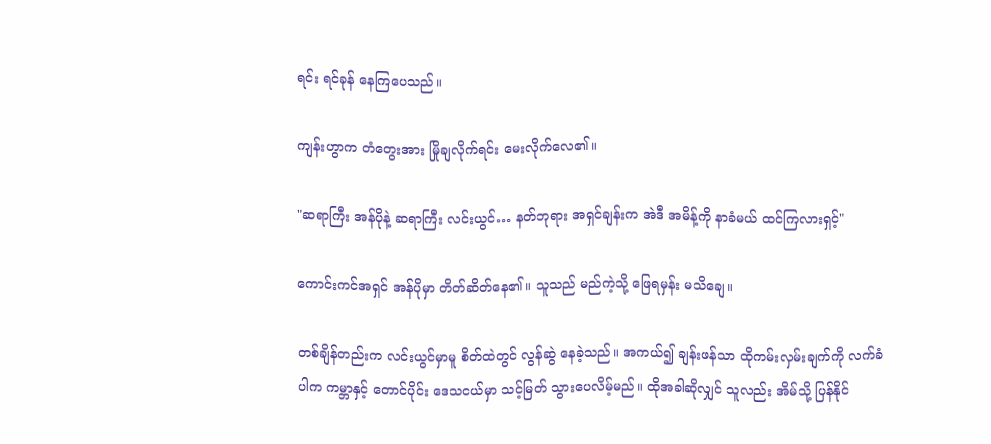ရင်း ရင်ခုန် နေကြပေသည်။

ကျန်းဟွာက တံတွေးအား မြိုချလိုက်ရင်း မေးလိုက်လေ၏။

"ဆရာကြီး အန်ပိုနဲ့ ဆရာကြီး လင်းယွင်… နတ်ဘုရား အရှင်ချန်းက အဲဒီ အမိန့်ကို နာခံမယ် ထင်ကြလားရှင့်"

ကောင်းကင်အရှင် အန်ပိုမှာ တိတ်ဆိတ်နေ၏။ သူသည် မည်ကဲ့သို့ ဖြေရမှန်း မသိချေ။

တစ်ချိန်တည်းက လင်းယွင်မှာမူ စိတ်ထဲတွင် လွန်ဆွဲ နေခဲ့သည်။ အကယ်၍ ချန်းဖန်သာ ထိုကမ်းလှမ်းချက်ကို လက်ခံပါက ကမ္ဘာနှင့် တောင်ပိုင်း ဒေသငယ်မှာ သင့်မြတ် သွားပေလိမ့်မည်။ ထိုအခါဆိုလျှင် သူလည်း အိမ်သို့ ပြန်နိုင်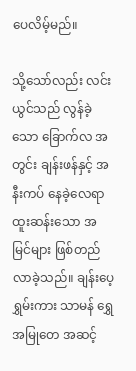ပေလိမ့်မည်။

သို့သော်လည်း လင်းယွင်သည် လွန်ခဲ့သော ခြောက်လ အတွင်း ချန်းဖန်နှင့် အနီးကပ် နေခဲ့လေရာ ထူးဆန်းသော အမြင်များ ဖြစ်တည် လာခဲ့သည်။ ချန်းပေ့ရွှမ်းကား သာမန် ရွှေအမြုတေ အဆင့်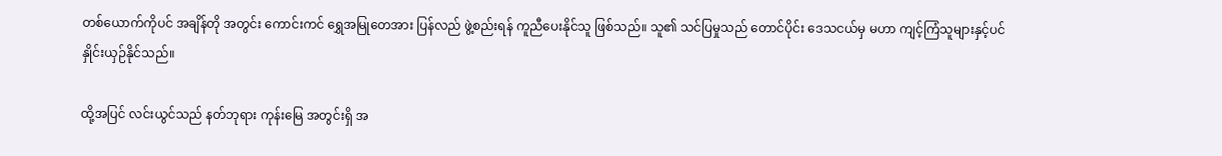တစ်ယောက်ကိုပင် အချိန်တို အတွင်း ကောင်းကင် ရွှေအမြုတေအား ပြန်လည် ဖွဲ့စည်းရန် ကူညီပေးနိုင်သူ ဖြစ်သည်။ သူ၏ သင်ပြမှုသည် တောင်ပိုင်း ဒေသငယ်မှ မဟာ ကျင့်ကြံသူများနှင့်ပင် နှိုင်းယှဉ်နိုင်သည်။

ထို့အပြင် လင်းယွင်သည် နတ်ဘုရား ကုန်းမြေ အတွင်းရှိ အ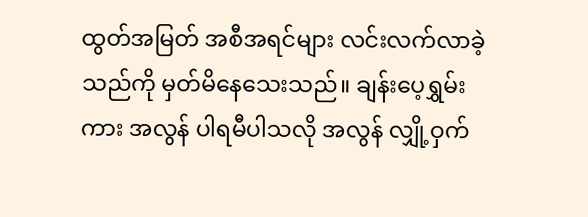ထွတ်အမြတ် အစီအရင်များ လင်းလက်လာခဲ့သည်ကို မှတ်မိနေသေးသည်။ ချန်းပေ့ရွှမ်းကား အလွန် ပါရမီပါသလို အလွန် လျှို့ဝှက်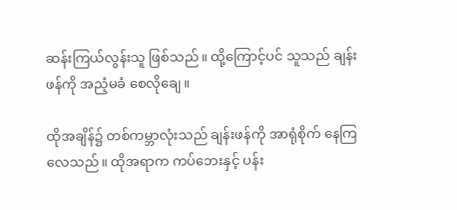ဆန်းကြယ်လွန်းသူ ဖြစ်သည်။ ထို့ကြောင့်ပင် သူသည် ချန်းဖန်ကို အညံ့မခံ စေလိုချေ။

ထိုအချိန်၌ တစ်ကမ္ဘာလုံးသည် ချန်းဖန်ကို အာရုံစိုက် နေကြလေသည်။ ထိုအရာက ကပ်ဘေးနှင့် ပန်း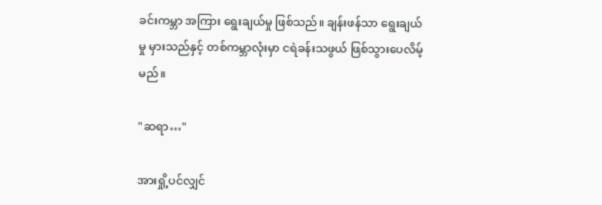ခင်းကမ္ဘာ အကြား ရွေးချယ်မှု ဖြစ်သည်။ ချန်းဖန်သာ ရွေးချယ်မှု မှားသည်နှင့် တစ်ကမ္ဘာလုံးမှာ ငရဲခန်းသဖွယ် ဖြစ်သွားပေလိမ့်မည်။

"ဆရာ…"

အားရှို့ပင်လျှင်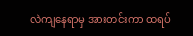လဲကျနေရာမှ အားတင်းကာ ထရပ်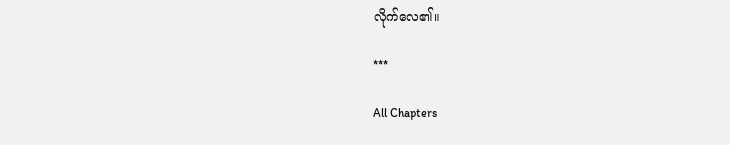လိုက်လေ၏။

***

All Chapters